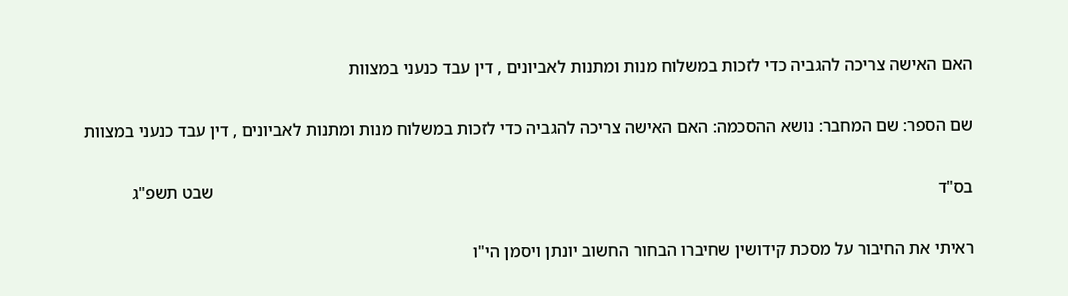האם האישה צריכה להגביה כדי לזכות במשלוח מנות ומתנות לאביונים , דין עבד כנעני במצוות

שם הספר: שם המחבר: נושא ההסכמה: האם האישה צריכה להגביה כדי לזכות במשלוח מנות ומתנות לאביונים , דין עבד כנעני במצוות

בס"ד                                                                                                                                                                        שבט תשפ"ג

ראיתי את החיבור על מסכת קידושין שחיברו הבחור החשוב יונתן ויסמן הי"ו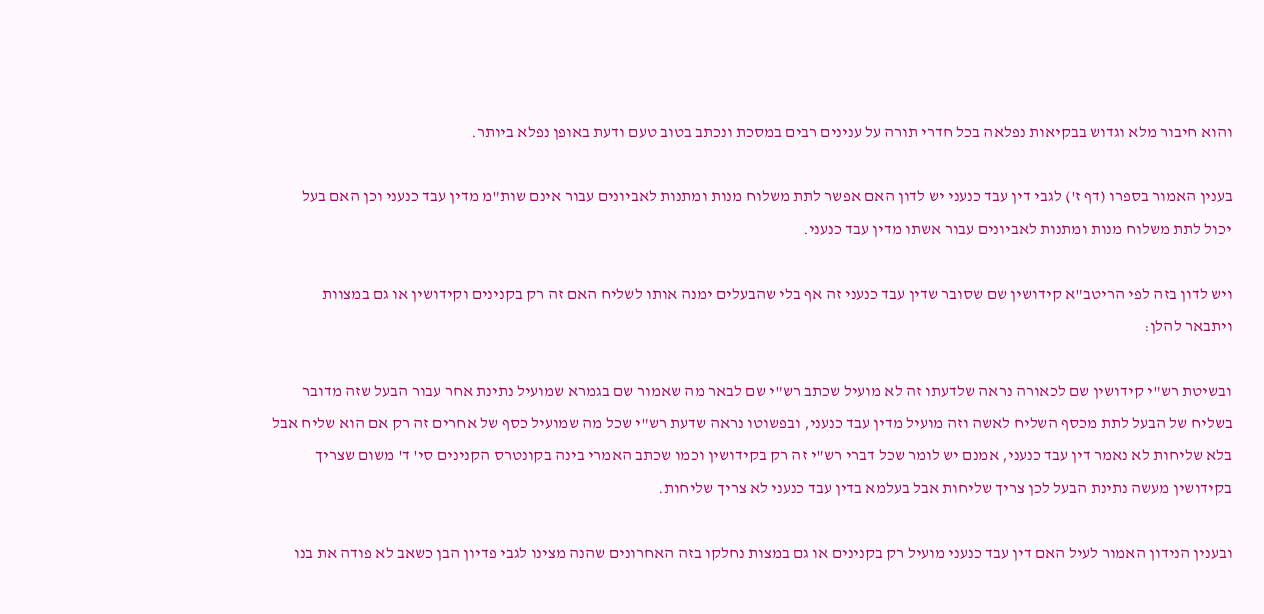והוא חיבור מלא וגדוש בבקיאות נפלאה בכל חדרי תורה על ענינים רבים במסכת ונכתב בטוב טעם ודעת באופן נפלא ביותר.

בענין האמור בספרו (דף ז') לגבי דין עבד כנעני יש לדון האם אפשר לתת משלוח מנות ומתנות לאביונים עבור אינם שות"מ מדין עבד כנעני וכן האם בעל יכול לתת משלוח מנות ומתנות לאביונים עבור אשתו מדין עבד כנעני.

ויש לדון בזה לפי הריטב"א קידושין שם שסובר שדין עבד כנעני זה אף בלי שהבעלים ימנה אותו לשליח האם זה רק בקנינים וקידושין או גם במצוות ויתבאר להלן:

ובשיטת רש"י קידושין שם לכאורה נראה שלדעתו זה לא מועיל שכתב רש"י שם לבאר מה שאמור שם בגמרא שמועיל נתינת אחר עבור הבעל שזה מדובר בשליח של הבעל לתת מכסף השליח לאשה וזה מועיל מדין עבד כנעני, ובפשוטו נראה שדעת רש"י שכל מה שמועיל כסף של אחרים זה רק אם הוא שליח אבל בלא שליחות לא נאמר דין עבד כנעני, אמנם יש לומר שכל דברי רש"י זה רק בקידושין וכמו שכתב האמרי בינה בקונטרס הקנינים סי' ד' משום שצריך בקידושין מעשה נתינת הבעל לכן צריך שליחות אבל בעלמא בדין עבד כנעני לא צריך שליחות.

ובענין הנידון האמור לעיל האם דין עבד כנעני מועיל רק בקנינים או גם במצות נחלקו בזה האחרונים שהנה מצינו לגבי פדיון הבן כשאב לא פודה את בנו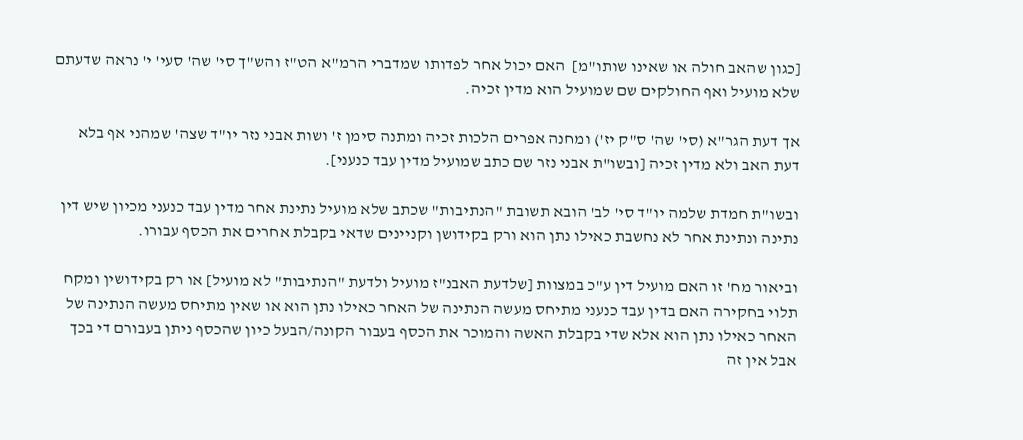[כגון שהאב חולה או שאינו שותו"מ]  האם יכול אחר לפדותו שמדברי הרמ"א הט"ז והש"ך סי' שה' סעי' י' נראה שדעתם שלא מועיל ואף החולקים שם שמועיל הוא מדין זכיה.

אך דעת הגר"א (סי' שה' ס"ק יז') ומחנה אפרים הלכות זכיה ומתנה סימן ז' ושות אבני נזר יו"ד שצה' שמהני אף בלא דעת האב ולא מדין זכיה [ובשו"ת אבני נזר שם כתב שמועיל מדין עבד כנעני].

ובשו"ת חמדת שלמה יו"ד סי' לב' הובא תשובת "הנתיבות" שכתב שלא מועיל נתינת אחר מדין עבד כנעני מכיון שיש דין נתינה ונתינת אחר לא נחשבת כאילו נתן הוא ורק בקידושן וקניינים שדאי בקבלת אחרים את הכסף עבורו.

וביאור מח' זו האם מועיל דין ע"כ במצוות [שלדעת האבנ"ז מועיל ולדעת "הנתיבות" לא מועיל] או רק בקידושין ומקח תלוי בחקירה האם בדין עבד כנעני מתיחס מעשה הנתינה של האחר כאילו נתן הוא או שאין מתיחס מעשה הנתינה של האחר כאילו נתן הוא אלא שדי בקבלת האשה והמוכר את הכסף בעבור הקונה/הבעל כיון שהכסף ניתן בעבורם די בכך אבל אין זה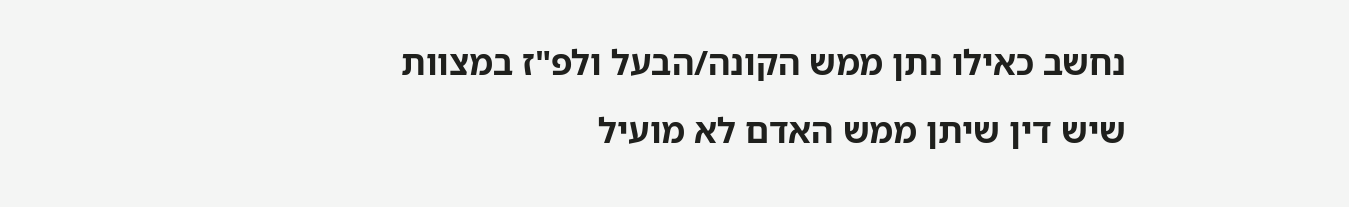נחשב כאילו נתן ממש הקונה/הבעל ולפ"ז במצוות שיש דין שיתן ממש האדם לא מועיל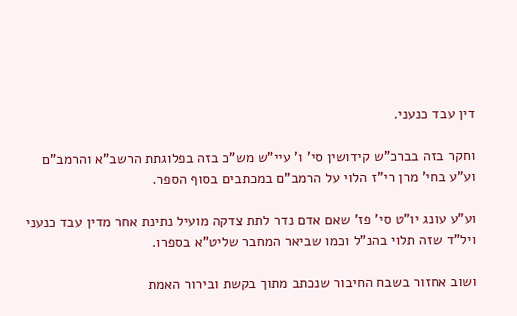דין עבד כנעני.

וחקר בזה בברכ"ש קידושין סי' ו' עיי"ש מש"כ בזה בפלוגתת הרשב"א והרמב"ם וע"ע בחי' מרן רי"ז הלוי על הרמב"ם במכתבים בסוף הספר.

וע"ע עונג יו"ט סי' פז' שאם אדם נדר לתת צדקה מועיל נתינת אחר מדין עבד כנעני ויל"ד שזה תלוי בהנ"ל וכמו שביאר המחבר שליט"א בספרו.

ושוב אחזור בשבח החיבור שנכתב מתוך בקשת ובירור האמת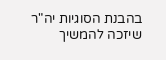בהבנת הסוגיות יה"ר שיזכה להמשיך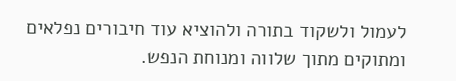לעמול ולשקוד בתורה ולהוציא עוד חיבורים נפלאים ומתוקים מתוך שלווה ומנוחת הנפש.